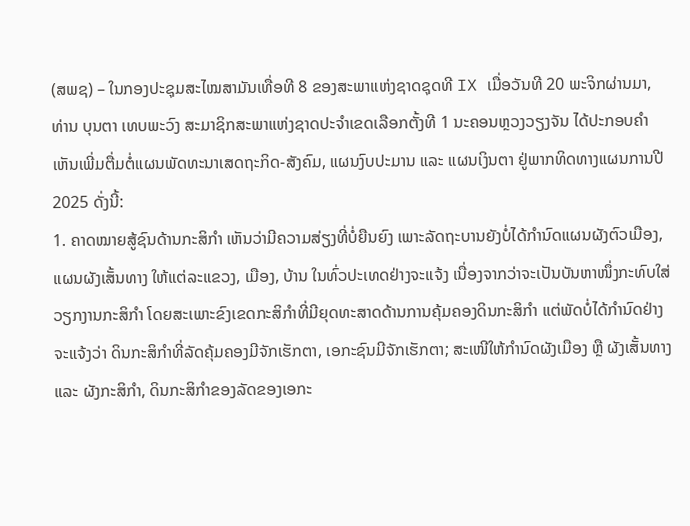(ສພຊ) – ໃນກອງປະຊຸມສະໄໝສາມັນເທື່ອທີ 8 ຂອງສະພາແຫ່ງຊາດຊຸດທີ IX ເມື່ອວັນທີ 20 ພະຈິກຜ່ານມາ, ທ່ານ ບຸນຕາ ເທບພະວົງ ສະມາຊິກສະພາແຫ່ງຊາດປະຈຳເຂດເລືອກຕັ້ງທີ 1 ນະຄອນຫຼວງວຽງຈັນ ໄດ້ປະກອບຄຳເຫັນເພີ່ມຕື່ມຕໍ່ແຜນພັດທະນາເສດຖະກິດ-ສັງຄົມ, ແຜນງົບປະມານ ແລະ ແຜນເງິນຕາ ຢູ່ພາກທິດທາງແຜນການປີ 2025 ດັ່ງນີ້:
1. ຄາດໝາຍສູ້ຊົນດ້ານກະສິກຳ ເຫັນວ່າມີຄວາມສ່ຽງທີ່ບໍ່ຍືນຍົງ ເພາະລັດຖະບານຍັງບໍ່ໄດ້ກຳນົດແຜນຜັງຕົວເມືອງ, ແຜນຜັງເສັ້ນທາງ ໃຫ້ແຕ່ລະແຂວງ, ເມືອງ, ບ້ານ ໃນທົ່ວປະເທດຢ່າງຈະແຈ້ງ ເນື່ອງຈາກວ່າຈະເປັນບັນຫາໜຶ່ງກະທົບໃສ່ວຽກງານກະສິກຳ ໂດຍສະເພາະຂົງເຂດກະສິກຳທີ່ມີຍຸດທະສາດດ້ານການຄຸ້ມຄອງດິນກະສິກຳ ແຕ່ພັດບໍ່ໄດ້ກຳນົດຢ່າງຈະແຈ້ງວ່າ ດິນກະສິກຳທີ່ລັດຄຸ້ມຄອງມີຈັກເຮັກຕາ, ເອກະຊົນມີຈັກເຮັກຕາ; ສະເໜີໃຫ້ກຳນົດຜັງເມືອງ ຫຼື ຜັງເສັ້ນທາງ ແລະ ຜັງກະສິກຳ, ດິນກະສິກຳຂອງລັດຂອງເອກະ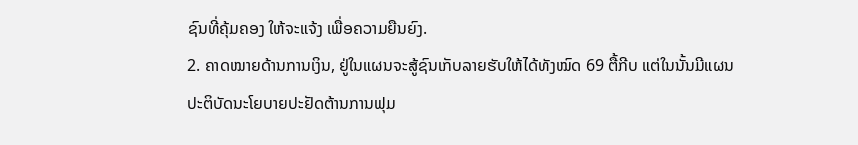ຊົນທີ່ຄຸ້ມຄອງ ໃຫ້ຈະແຈ້ງ ເພື່ອຄວາມຍືນຍົງ.
2. ຄາດໝາຍດ້ານການເງິນ, ຢູ່ໃນແຜນຈະສູ້ຊົນເກັບລາຍຮັບໃຫ້ໄດ້ທັງໝົດ 69 ຕື້ກີບ ແຕ່ໃນນັ້ນມີແຜນປະຕິບັດນະໂຍບາຍປະຢັດຕ້ານການຟຸມ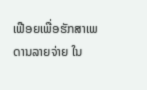ເຟືອຍເພື່ອຮັກສາເພດານລາຍຈ່າຍ ໃນ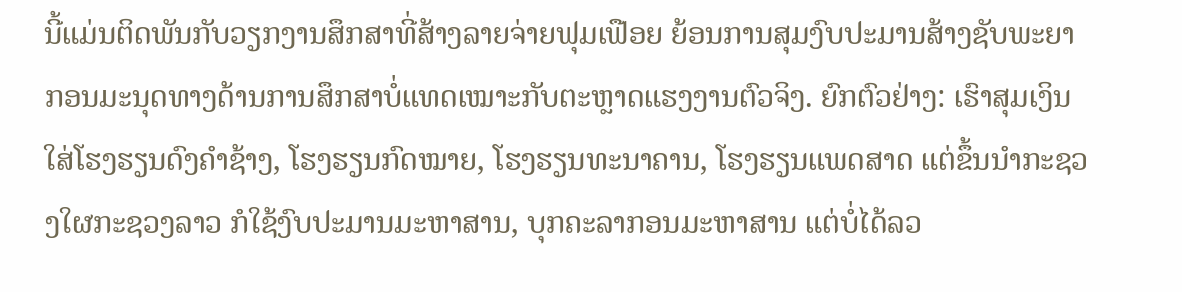ນີ້ແມ່ນຕິດພັນກັບວຽກງານສຶກສາທີ່ສ້າງລາຍຈ່າຍຟຸມເຟືອຍ ຍ້ອນການສຸມງົບປະມານສ້າງຊັບພະຍາກອນມະນຸດທາງດ້ານການສຶກສາບໍ່ແທດເໝາະກັບຕະຫຼາດແຮງງານຕົວຈິງ. ຍົກຕົວຢ່າງ: ເຮົາສຸມເງິນໃສ່ໂຮງຮຽນດົງຄຳຊ້າງ, ໂຮງຮຽນກົດໝາຍ, ໂຮງຮຽນທະນາຄານ, ໂຮງຮຽນແພດສາດ ແຕ່ຂຶ້ນນຳກະຊວງໃຜກະຊວງລາວ ກໍໃຊ້ງົບປະມານມະຫາສານ, ບຸກຄະລາກອນມະຫາສານ ແຕ່ບໍ່ໄດ້ລວ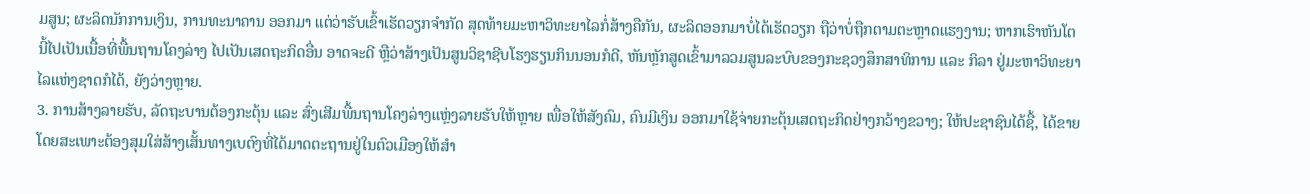ມສູນ; ຜະລິດນັກການເງິນ, ການທະນາຄານ ອອກມາ ແຕ່ວ່າຮັບເຂົ້າເຮັດວຽກຈຳກັດ ສຸດທ້າຍມະຫາວິທະຍາໄລກໍ່ສ້າງຄືກັນ, ຜະລິດອອກມາບໍ່ໄດ້ເຮັດວຽກ ຖືວ່າບໍ່ຖືກຕາມຕະຫຼາດແຮງງານ; ຫາກເຮົາຫັນໂຕນີ້ໄປເປັນເນື້ອທີ່ພື້ນຖານໂຄງລ່າງ ໄປເປັນເສດຖະກິດອື່ນ ອາດຈະດີ ຫຼືວ່າສ້າງເປັນສູນວິຊາຊີບໂຮງຮຽນກິນນອນກໍດີ, ຫັນຫຼັກສູດເຂົ້າມາລວມສູນລະບົບຂອງກະຊວງສຶກສາທິການ ແລະ ກິລາ ຢູ່ມະຫາວິທະຍາໄລແຫ່ງຊາດກໍໄດ້, ຍັງວ່າງຫຼາຍ.
3. ການສ້າງລາຍຮັບ, ລັດຖະບານຕ້ອງກະຕຸ້ນ ແລະ ສົ່ງເສີມພື້ນຖານໂຄງລ່າງແຫຼ່ງລາຍຮັບໃຫ້ຫຼາຍ ເພື່ອໃຫ້ສັງຄົມ, ຄົນມີເງິນ ອອກມາໃຊ້ຈ່າຍກະຕຸ້ນເສດຖະກິດຢ່າງກວ້າງຂວາງ; ໃຫ້ປະຊາຊົນໄດ້ຊື້, ໄດ້ຂາຍ ໂດຍສະເພາະຕ້ອງສຸມໃສ່ສ້າງເສັ້ນທາງເບຕົງທີ່ໄດ້ມາດຕະຖານຢູ່ໃນຕົວເມືອງໃຫ້ສຳ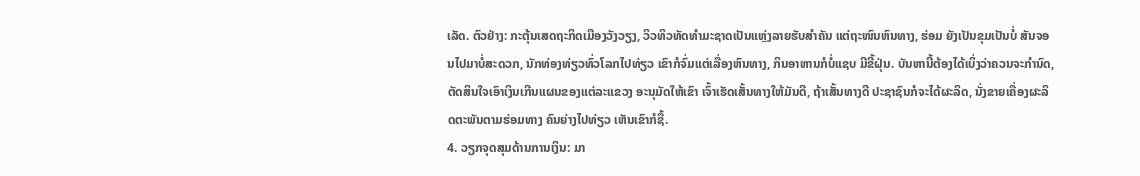ເລັດ. ຕົວຢ່າງ: ກະຕຸ້ນເສດຖະກິດເມືອງວັງວຽງ, ວິວທິວທັດທຳມະຊາດເປັນແຫຼ່ງລາຍຮັບສຳຄັນ ແຕ່ຖະໜົນຫົນທາງ, ຮ່ອມ ຍັງເປັນຂຸມເປັນບໍ່ ສັນຈອນໄປມາບໍ່ສະດວກ, ນັກທ່ອງທ່ຽວທົ່ວໂລກໄປທ່ຽວ ເຂົາກໍຈົ່ມແຕ່ເລື່ອງຫົນທາງ, ກິນອາຫານກໍບໍ່ແຊບ ມີຂີ້ຝຸ່ນ. ບັນຫານີ້ຕ້ອງໄດ້ເບິ່ງວ່າຄວນຈະກຳນົດ, ຕັດສິນໃຈເອົາເງິນເກີນແຜນຂອງແຕ່ລະແຂວງ ອະນຸມັດໃຫ້ເຂົາ ເຈົ້າເຮັດເສັ້ນທາງໃຫ້ມັນດີ, ຖ້າເສັ້ນທາງດີ ປະຊາຊົນກໍຈະໄດ້ຜະລິດ, ນັ່ງຂາຍເຄື່ອງຜະລິດຕະພັນຕາມຮ່ອມທາງ ຄົນຍ່າງໄປທ່ຽວ ເຫັນເຂົາກໍຊື້.
4. ວຽກຈຸດສຸມດ້ານການເງິນ: ມາ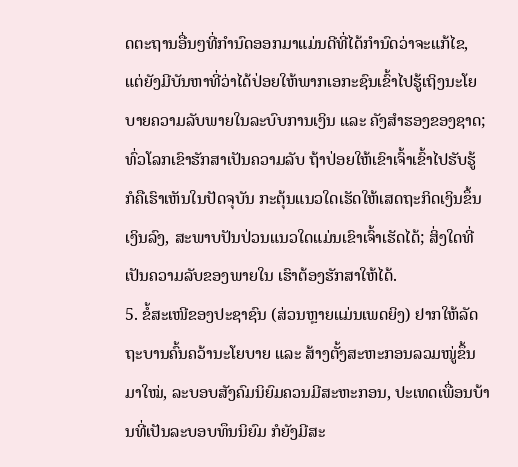ດຕະຖານອື່ນໆທີ່ກຳນົດອອກມາແມ່ນດີທີ່ໄດ້ກຳນົດວ່າຈະແກ້ໄຂ, ແຕ່ຍັງມີບັນຫາທີ່ວ່າໄດ້ປ່ອຍໃຫ້ພາກເອກະຊົນເຂົ້າໄປຮູ້ເຖິງນະໂຍບາຍຄວາມລັບພາຍໃນລະບົບການເງິນ ແລະ ຄັງສຳຮອງຂອງຊາດ; ທົ່ວໂລກເຂົາຮັກສາເປັນຄວາມລັບ ຖ້າປ່ອຍໃຫ້ເຂົາເຈົ້າເຂົ້າໄປຮັບຮູ້ ກໍຄືເຮົາເຫັນໃນປັດຈຸບັນ ກະຕຸ້ນແນວໃດເຮັດໃຫ້ເສດຖະກິດເງິນຂຶ້ນເງິນລົງ, ສະພາບປັນປ່ວນແນວໃດແມ່ນເຂົາເຈົ້າເຮັດໄດ້; ສິ່ງໃດທີ່ເປັນຄວາມລັບຂອງພາຍໃນ ເຮົາຕ້ອງຮັກສາໃຫ້ໄດ້.
5. ຂໍ້ສະເໜີຂອງປະຊາຊົນ (ສ່ວນຫຼາຍແມ່ນເພດຍິງ) ຢາກໃຫ້ລັດຖະບານຄົ້ນຄວ້ານະໂຍບາຍ ແລະ ສ້າງຕັ້ງສະຫະກອນລວມໜູ່ຂຶ້ນມາໃໝ່, ລະບອບສັງຄົມນິຍົມຄວນມີສະຫະກອນ, ປະເທດເພື່ອນບ້ານທີ່ເປັນລະບອບທຶນນິຍົມ ກໍຍັງມີສະ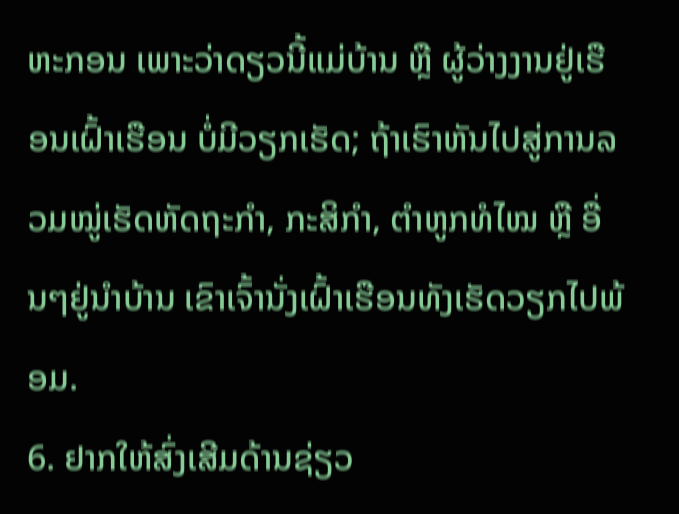ຫະກອນ ເພາະວ່າດຽວນີ້ແມ່ບ້ານ ຫຼື ຜູ້ວ່າງງານຢູ່ເຮືອນເຝົ້າເຮືອນ ບໍ່ມີວຽກເຮັດ; ຖ້າເຮົາຫັນໄປສູ່ການລວມໝູ່ເຮັດຫັດຖະກຳ, ກະສິກຳ, ຕຳຫູກທໍໄໝ ຫຼື ອື່ນໆຢູ່ນຳບ້ານ ເຂົາເຈົ້ານັ່ງເຝົ້າເຮືອນທັງເຮັດວຽກໄປພ້ອມ.
6. ຢາກໃຫ້ສົ່ງເສີມດ້ານຊ່ຽວ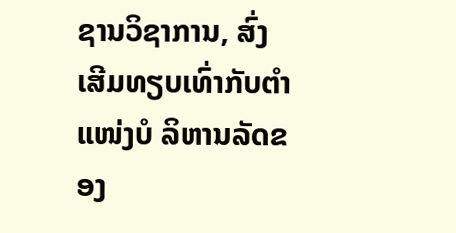ຊານວິຊາການ, ສົ່ງເສີມທຽບເທົ່າກັບຕຳແໜ່ງບໍ ລິຫານລັດຂອງ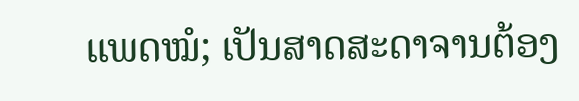ແພດໝໍ; ເປັນສາດສະດາຈານຕ້ອງ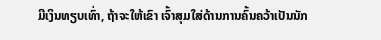ມີເງິນທຽບເທົ່າ, ຖ້າຈະໃຫ້ເຂົາ ເຈົ້າສຸມໃສ່ດ້ານການຄົ້ນຄວ້າເປັນນັກ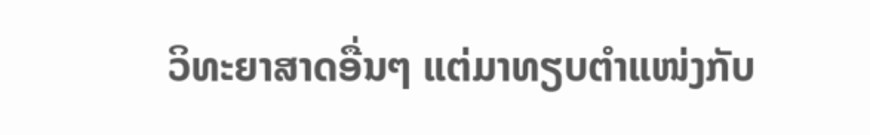ວິທະຍາສາດອື່ນໆ ແຕ່ມາທຽບຕຳແໜ່ງກັບ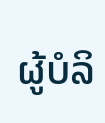ຜູ້ບໍລິ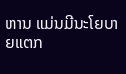ຫານ ແມ່ນມີນະໂຍບາຍແຕກ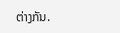ຕ່າງກັນ.